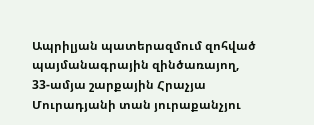Ապրիլյան պատերազմում զոհված պայմանագրային զինծառայող, 33-ամյա շարքային Հրաչյա Մուրադյանի տան յուրաքանչյու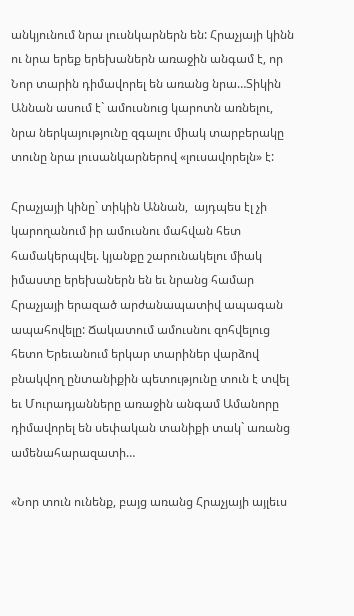անկյունում նրա լուսնկարներն են: Հրաչյայի կինն ու նրա երեք երեխաներն առաջին անգամ է, որ Նոր տարին դիմավորել են առանց նրա…Տիկին Աննան ասում է` ամուսնուց կարոտն առնելու, նրա ներկայությունը զգալու միակ տարբերակը տունը նրա լուսանկարներով «լուսավորելն» է:

Հրաչյայի կինը` տիկին Աննան,  այդպես էլ չի կարողանում իր ամուսնու մահվան հետ համակերպվել. կյանքը շարունակելու միակ իմաստը երեխաներն են եւ նրանց համար Հրաչյայի երազած արժանապատիվ ապագան ապահովելը: Ճակատում ամուսնու զոհվելուց հետո Երեւանում երկար տարիներ վարձով բնակվող ընտանիքին պետությունը տուն է տվել եւ Մուրադյանները առաջին անգամ Ամանորը դիմավորել են սեփական տանիքի տակ` առանց ամենահարազատի…

«Նոր տուն ունենք, բայց առանց Հրաչյայի այլեւս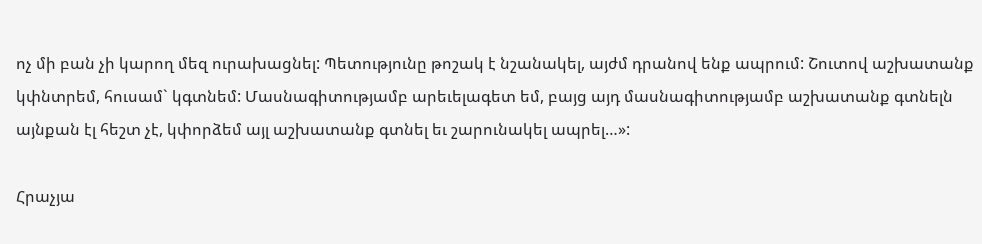ոչ մի բան չի կարող մեզ ուրախացնել: Պետությունը թոշակ է նշանակել, այժմ դրանով ենք ապրում: Շուտով աշխատանք կփնտրեմ, հուսամ` կգտնեմ: Մասնագիտությամբ արեւելագետ եմ, բայց այդ մասնագիտությամբ աշխատանք գտնելն այնքան էլ հեշտ չէ, կփորձեմ այլ աշխատանք գտնել եւ շարունակել ապրել…»:

Հրաչյա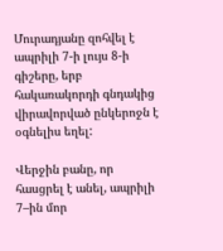Մուրադյանը զոհվել է ապրիլի 7-ի լույս 8-ի գիշերը, երբ հակառակորդի գնդակից վիրավորված ընկերոջն է օգնելիս եղել:

Վերջին բանը, որ հասցրել է անել, ապրիլի 7–ին մոր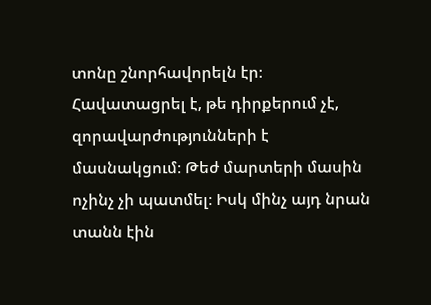տոնը շնորհավորելն էր։ Հավատացրել է, թե դիրքերում չէ, զորավարժությունների է մասնակցում։ Թեժ մարտերի մասին ոչինչ չի պատմել։ Իսկ մինչ այդ նրան տանն էին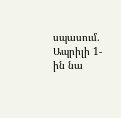սպասում. Ապրիլի 1-ին նա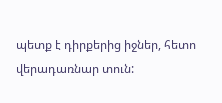պետք է դիրքերից իջներ, հետո վերադառնար տուն: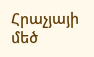Հրաչյայի մեծ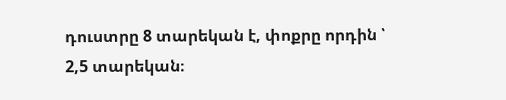դուստրը 8 տարեկան է, փոքրը որդին ՝  2,5 տարեկան։